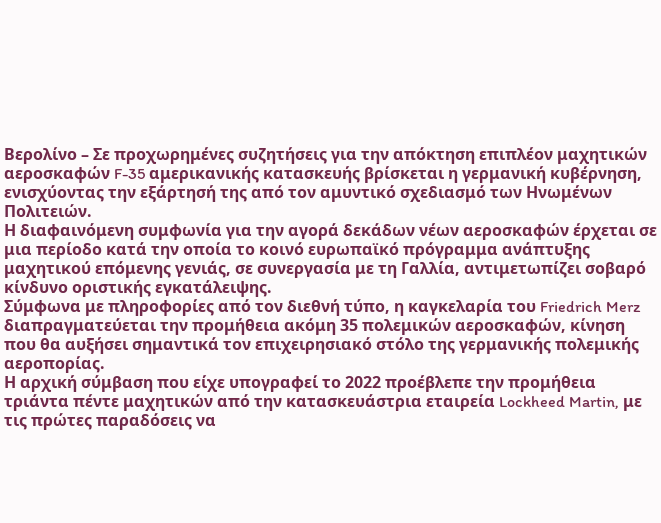Βερολίνο – Σε προχωρημένες συζητήσεις για την απόκτηση επιπλέον μαχητικών αεροσκαφών F-35 αμερικανικής κατασκευής βρίσκεται η γερμανική κυβέρνηση, ενισχύοντας την εξάρτησή της από τον αμυντικό σχεδιασμό των Ηνωμένων Πολιτειών.
Η διαφαινόμενη συμφωνία για την αγορά δεκάδων νέων αεροσκαφών έρχεται σε μια περίοδο κατά την οποία το κοινό ευρωπαϊκό πρόγραμμα ανάπτυξης μαχητικού επόμενης γενιάς, σε συνεργασία με τη Γαλλία, αντιμετωπίζει σοβαρό κίνδυνο οριστικής εγκατάλειψης.
Σύμφωνα με πληροφορίες από τον διεθνή τύπο, η καγκελαρία του Friedrich Merz διαπραγματεύεται την προμήθεια ακόμη 35 πολεμικών αεροσκαφών, κίνηση που θα αυξήσει σημαντικά τον επιχειρησιακό στόλο της γερμανικής πολεμικής αεροπορίας.
Η αρχική σύμβαση που είχε υπογραφεί το 2022 προέβλεπε την προμήθεια τριάντα πέντε μαχητικών από την κατασκευάστρια εταιρεία Lockheed Martin, με τις πρώτες παραδόσεις να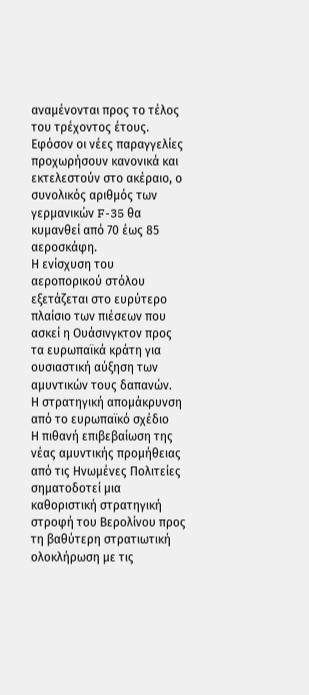αναμένονται προς το τέλος του τρέχοντος έτους.
Εφόσον οι νέες παραγγελίες προχωρήσουν κανονικά και εκτελεστούν στο ακέραιο, ο συνολικός αριθμός των γερμανικών F-35 θα κυμανθεί από 70 έως 85 αεροσκάφη.
Η ενίσχυση του αεροπορικού στόλου εξετάζεται στο ευρύτερο πλαίσιο των πιέσεων που ασκεί η Ουάσινγκτον προς τα ευρωπαϊκά κράτη για ουσιαστική αύξηση των αμυντικών τους δαπανών.
Η στρατηγική απομάκρυνση από το ευρωπαϊκό σχέδιο
Η πιθανή επιβεβαίωση της νέας αμυντικής προμήθειας από τις Ηνωμένες Πολιτείες σηματοδοτεί μια καθοριστική στρατηγική στροφή του Βερολίνου προς τη βαθύτερη στρατιωτική ολοκλήρωση με τις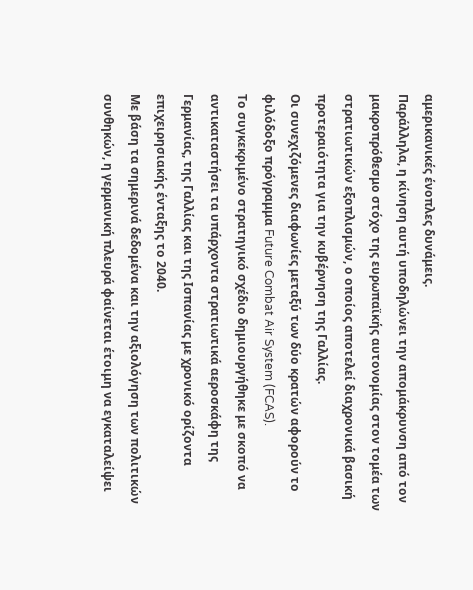αμερικανικές ένοπλες δυνάμεις.
Παράλληλα, η κίνηση αυτή υποδηλώνει την απομάκρυνση από τον μακροπρόθεσμο στόχο της ευρωπαϊκής αυτονομίας στον τομέα των στρατιωτικών εξοπλισμών, ο οποίος αποτελεί διαχρονικά βασική προτεραιότητα για την κυβέρνηση της Γαλλίας.
Οι συνεχιζόμενες διαφωνίες μεταξύ των δύο κρατών αφορούν το φιλόδοξο πρόγραμμα Future Combat Air System (FCAS).
Το συγκεκριμένο στρατηγικό σχέδιο δημιουργήθηκε με σκοπό να αντικαταστήσει τα υπάρχοντα στρατιωτικά αεροσκάφη της Γερμανίας, της Γαλλίας και της Ισπανίας με χρονικό ορίζοντα επιχειρησιακής ένταξης το 2040.
Με βάση τα σημερινά δεδομένα και την αξιολόγηση των πολιτικών συνθηκών, η γερμανική πλευρά φαίνεται έτοιμη να εγκαταλείψει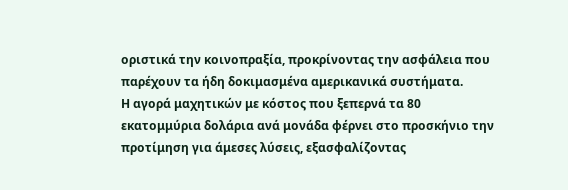οριστικά την κοινοπραξία, προκρίνοντας την ασφάλεια που παρέχουν τα ήδη δοκιμασμένα αμερικανικά συστήματα.
Η αγορά μαχητικών με κόστος που ξεπερνά τα 80 εκατομμύρια δολάρια ανά μονάδα φέρνει στο προσκήνιο την προτίμηση για άμεσες λύσεις, εξασφαλίζοντας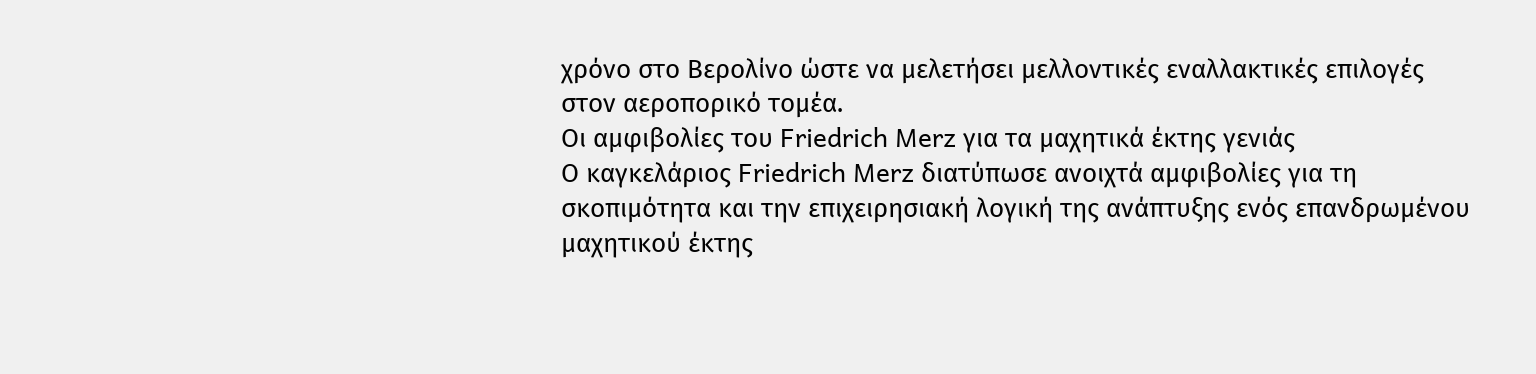χρόνο στο Βερολίνο ώστε να μελετήσει μελλοντικές εναλλακτικές επιλογές στον αεροπορικό τομέα.
Οι αμφιβολίες του Friedrich Merz για τα μαχητικά έκτης γενιάς
Ο καγκελάριος Friedrich Merz διατύπωσε ανοιχτά αμφιβολίες για τη σκοπιμότητα και την επιχειρησιακή λογική της ανάπτυξης ενός επανδρωμένου μαχητικού έκτης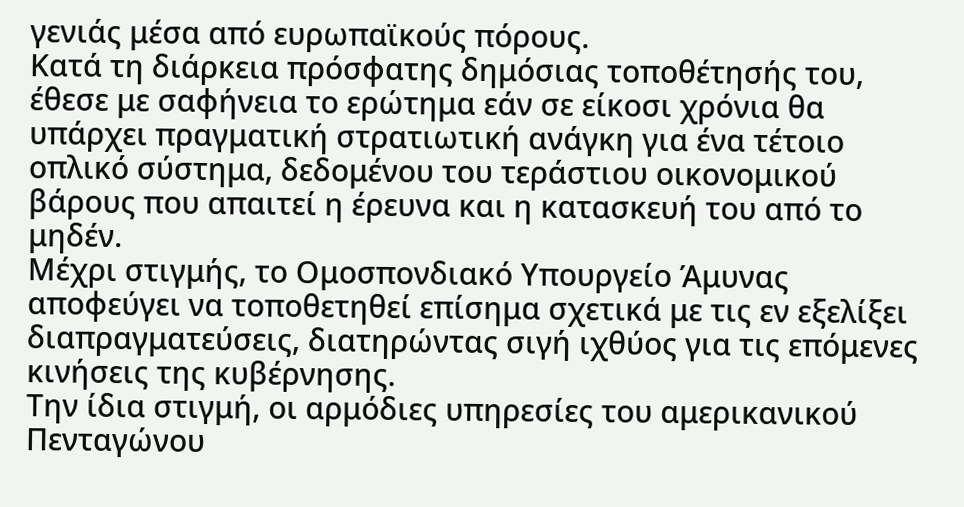γενιάς μέσα από ευρωπαϊκούς πόρους.
Κατά τη διάρκεια πρόσφατης δημόσιας τοποθέτησής του, έθεσε με σαφήνεια το ερώτημα εάν σε είκοσι χρόνια θα υπάρχει πραγματική στρατιωτική ανάγκη για ένα τέτοιο οπλικό σύστημα, δεδομένου του τεράστιου οικονομικού βάρους που απαιτεί η έρευνα και η κατασκευή του από το μηδέν.
Μέχρι στιγμής, το Ομοσπονδιακό Υπουργείο Άμυνας αποφεύγει να τοποθετηθεί επίσημα σχετικά με τις εν εξελίξει διαπραγματεύσεις, διατηρώντας σιγή ιχθύος για τις επόμενες κινήσεις της κυβέρνησης.
Την ίδια στιγμή, οι αρμόδιες υπηρεσίες του αμερικανικού Πενταγώνου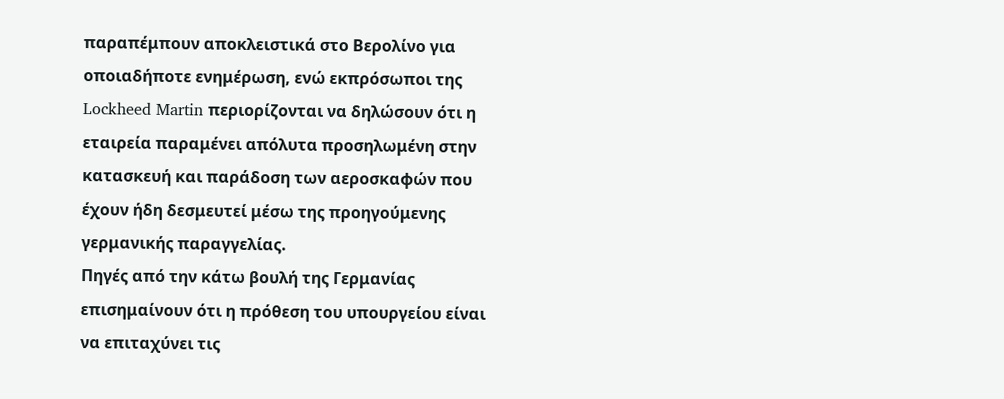παραπέμπουν αποκλειστικά στο Βερολίνο για οποιαδήποτε ενημέρωση, ενώ εκπρόσωποι της Lockheed Martin περιορίζονται να δηλώσουν ότι η εταιρεία παραμένει απόλυτα προσηλωμένη στην κατασκευή και παράδοση των αεροσκαφών που έχουν ήδη δεσμευτεί μέσω της προηγούμενης γερμανικής παραγγελίας.
Πηγές από την κάτω βουλή της Γερμανίας επισημαίνουν ότι η πρόθεση του υπουργείου είναι να επιταχύνει τις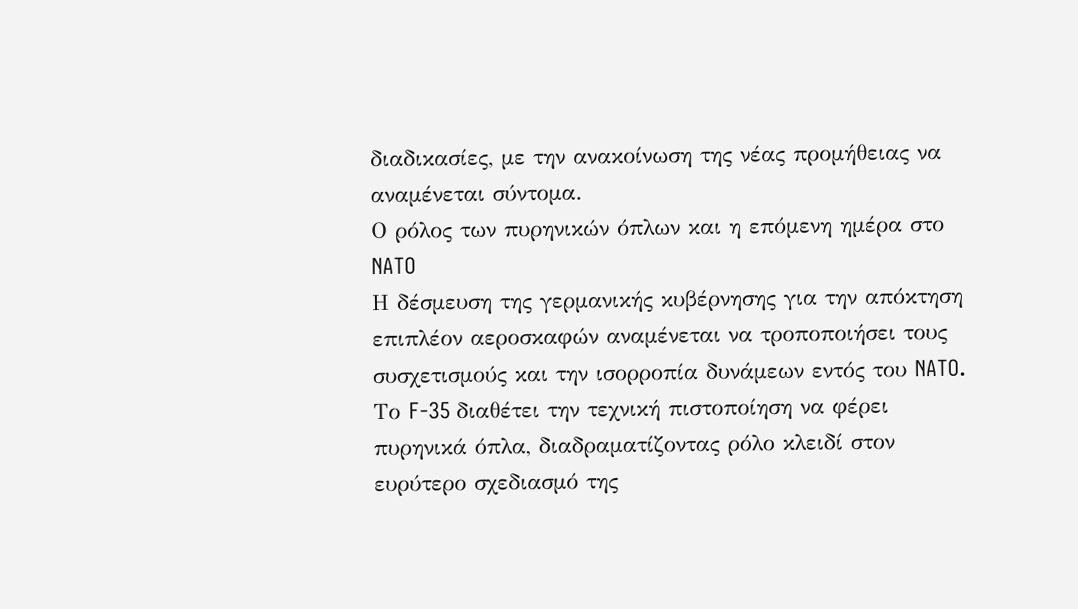διαδικασίες, με την ανακοίνωση της νέας προμήθειας να αναμένεται σύντομα.
Ο ρόλος των πυρηνικών όπλων και η επόμενη ημέρα στο NATO
Η δέσμευση της γερμανικής κυβέρνησης για την απόκτηση επιπλέον αεροσκαφών αναμένεται να τροποποιήσει τους συσχετισμούς και την ισορροπία δυνάμεων εντός του NATO.
Το F-35 διαθέτει την τεχνική πιστοποίηση να φέρει πυρηνικά όπλα, διαδραματίζοντας ρόλο κλειδί στον ευρύτερο σχεδιασμό της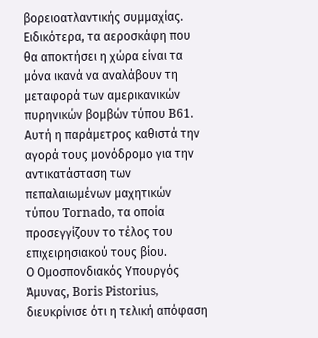βορειοατλαντικής συμμαχίας.
Ειδικότερα, τα αεροσκάφη που θα αποκτήσει η χώρα είναι τα μόνα ικανά να αναλάβουν τη μεταφορά των αμερικανικών πυρηνικών βομβών τύπου B61.
Αυτή η παράμετρος καθιστά την αγορά τους μονόδρομο για την αντικατάσταση των πεπαλαιωμένων μαχητικών τύπου Tornado, τα οποία προσεγγίζουν το τέλος του επιχειρησιακού τους βίου.
Ο Ομοσπονδιακός Υπουργός Άμυνας, Boris Pistorius, διευκρίνισε ότι η τελική απόφαση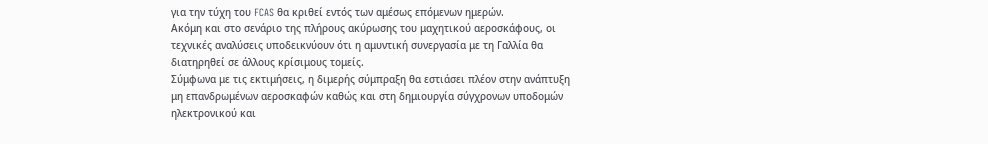για την τύχη του FCAS θα κριθεί εντός των αμέσως επόμενων ημερών.
Ακόμη και στο σενάριο της πλήρους ακύρωσης του μαχητικού αεροσκάφους, οι τεχνικές αναλύσεις υποδεικνύουν ότι η αμυντική συνεργασία με τη Γαλλία θα διατηρηθεί σε άλλους κρίσιμους τομείς.
Σύμφωνα με τις εκτιμήσεις, η διμερής σύμπραξη θα εστιάσει πλέον στην ανάπτυξη μη επανδρωμένων αεροσκαφών καθώς και στη δημιουργία σύγχρονων υποδομών ηλεκτρονικού και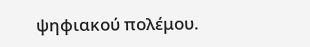ψηφιακού πολέμου.